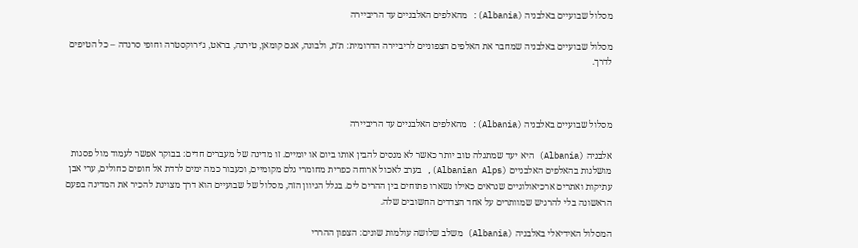מסלול שבועיים באלבניה (Albania): מהאלפים האלבניים עד הריביירה

מסלול שבועיים באלבניה שמחבר את האלפים הצפוניים לריביירה הדרומית: ת׳ת, ולבונה, אגם קומאן, טירנה, בראט, ג׳ירוקסטרה וחופי סרנדה – כל הטיפים לדרך.



מסלול שבועיים באלבניה (Albania): מהאלפים האלבניים עד הריביירה

אלבניה (Albania) היא יעד שמתגלה טוב יותר כאשר לא מנסים להבין אותו ביום או יומיים. זו מדינה של מעברים חדים: בבוקר אפשר לעמוד מול פסגות מושלגות בהאלפים האלבניים (Albanian Alps), בערב לאכול ארוחה כפרית מחומרי גלם מקומיים, וכעבור כמה ימים לרדת אל חופים כחולים, ערי אבן עתיקות ואתרים ארכיאולוגיים שנראים כאילו נשארו פתוחים בין ההרים לים. בגלל הגיוון הזה, מסלול של שבועיים הוא דרך מצוינת להכיר את המדינה בפעם הראשונה בלי להרגיש שמוותרים על אחד הצדדים החשובים שלה.

המסלול האידיאלי באלבניה (Albania) משלב שלושה עולמות שונים: הצפון ההררי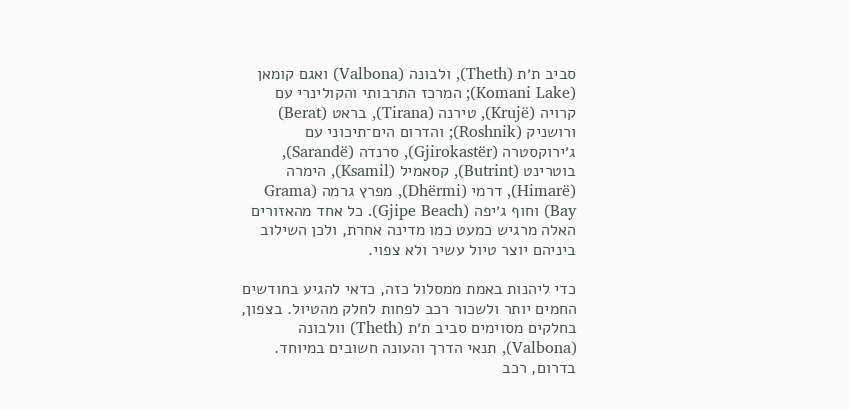סביב ת׳ת (Theth), ולבונה (Valbona) ואגם קומאן (Komani Lake); המרכז התרבותי והקולינרי עם קרויה (Krujë), טירנה (Tirana), בראט (Berat) ורושניק (Roshnik); והדרום הים־תיכוני עם ג׳ירוקסטרה (Gjirokastër), סרנדה (Sarandë), בוטרינט (Butrint), קסאמיל (Ksamil), הימרה (Himarë), דרמי (Dhërmi), מפרץ גרמה (Grama Bay) וחוף ג׳יפה (Gjipe Beach). כל אחד מהאזורים האלה מרגיש כמעט כמו מדינה אחרת, ולכן השילוב ביניהם יוצר טיול עשיר ולא צפוי.

כדי ליהנות באמת ממסלול כזה, כדאי להגיע בחודשים החמים יותר ולשכור רכב לפחות לחלק מהטיול. בצפון, בחלקים מסוימים סביב ת׳ת (Theth) וולבונה (Valbona), תנאי הדרך והעונה חשובים במיוחד. בדרום, רכב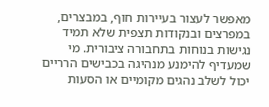מאפשר לעצור בעיירות חוף, במבצרים, במפרצים ובנקודות תצפית שלא תמיד נגישות בנוחות בתחבורה ציבורית. מי שמעדיף להימנע מנהיגה בכבישים הרריים יכול לשלב נהגים מקומיים או הסעות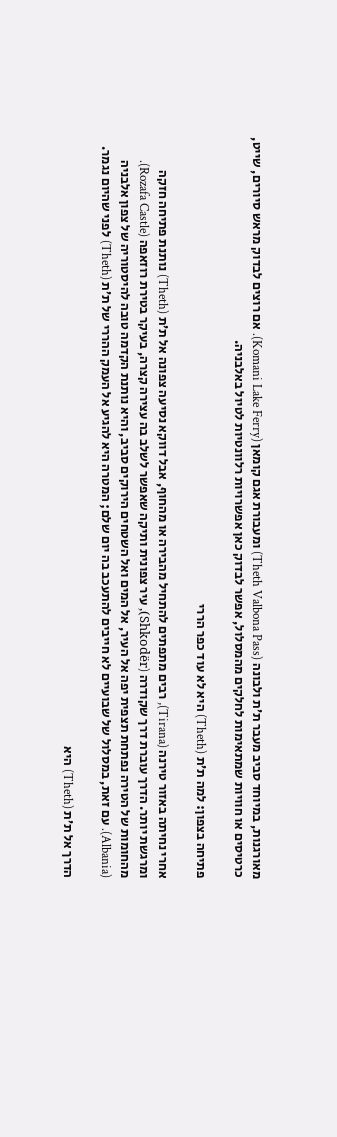מאורגנות, במיוחד סביב מעבר ת׳ת ולבונה (Theth Valbona Pass) ומעבורת אגם קומאן (Komani Lake Ferry). אם רוצים לבדוק מראש סיורים, שייט, כרטיסים או חוויות שמתאימות לחלקים מהמסלול, אפשר לבדוק כאן אפשרויות רלוונטיות לטיול באלבניה.

פתיחה בצפון: למה ת׳ת (Theth) היא לא עוד כפר הררי

אחרי נחיתה באזור טירנה (Tirana), רבים מתפתים להתחיל מהבירה או מהחוף, אבל דווקא נסיעה צפונה אל ת׳ת (Theth) נותנת פתיחה חזקה ומרגשת יותר. הדרך עוברת דרך שקודרה (Shkodër), עיר צפונית ותיקה שאפשר לשלב בה עצירה קצרה, בעיקר בטירת רוזאפה (Rozafa Castle). מהחומות של הטירה נפתחת תצפית יפה אל העיר, אל המים ואל השטחים הירוקים סביב, והיא נותנת הקדמה טובה להיסטוריה של צפון אלבניה (Albania). עם זאת, במסלול של שבועיים לא חייבים להתעכב בה יום שלם; המטרה היא להגיע אל העמק ההררי של ת׳ת (Theth) לפני שהיום נגמר.

הדרך אל ת׳ת (Theth) היא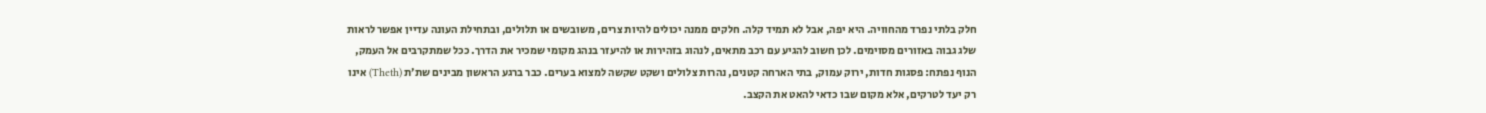חלק בלתי נפרד מהחוויה. היא יפה, אבל לא תמיד קלה. חלקים ממנה יכולים להיות צרים, משובשים או תלולים, ובתחילת העונה עדיין אפשר לראות שלג גבוה באזורים מסוימים. לכן חשוב להגיע עם רכב מתאים, לנהוג בזהירות או להיעזר בנהג מקומי שמכיר את הדרך. ככל שמתקרבים אל העמק, הנוף נפתח: פסגות חדות, ירוק עמוק, בתי הארחה קטנים, נהרות צלולים ושקט שקשה למצוא בערים. כבר ברגע הראשון מבינים שת׳ת (Theth) אינו רק יעד לטרקים, אלא מקום שבו כדאי להאט את הקצב.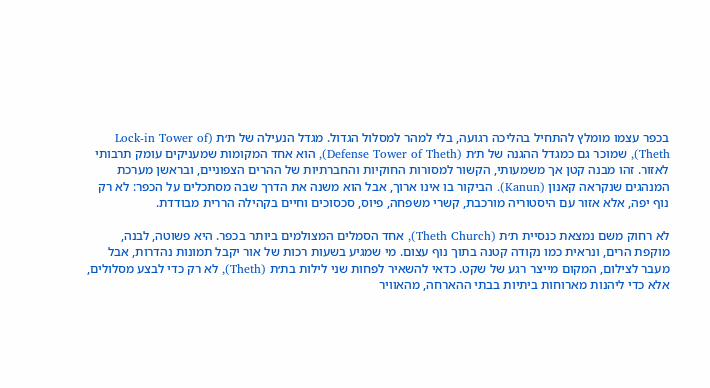בכפר עצמו מומלץ להתחיל בהליכה רגועה, בלי למהר למסלול הגדול. מגדל הנעילה של ת׳ת (Lock-in Tower of Theth), שמוכר גם כמגדל ההגנה של ת׳ת (Defense Tower of Theth), הוא אחד המקומות שמעניקים עומק תרבותי לאזור. זהו מבנה קטן אך משמעותי, הקשור למסורות החוקיות והחברתיות של ההרים הצפוניים, ובראשן מערכת המנהגים שנקראה קאנון (Kanun). הביקור בו אינו ארוך, אבל הוא משנה את הדרך שבה מסתכלים על הכפר: לא רק נוף יפה, אלא אזור עם היסטוריה מורכבת, קשרי משפחה, פיוס, סכסוכים וחיים בקהילה הררית מבודדת.

לא רחוק משם נמצאת כנסיית ת׳ת (Theth Church), אחד הסמלים המצולמים ביותר בכפר. היא פשוטה, לבנה, מוקפת הרים, ונראית כמו נקודה קטנה בתוך נוף עצום. מי שמגיע בשעות רכות של אור יקבל תמונות נהדרות, אבל מעבר לצילום, המקום מייצר רגע של שקט. כדאי להשאיר לפחות שני לילות בת׳ת (Theth), לא רק כדי לבצע מסלולים, אלא כדי ליהנות מארוחות ביתיות בבתי ההארחה, מהאוויר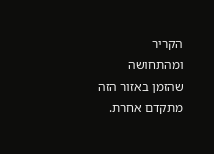הקריר ומהתחושה שהזמן באזור הזה מתקדם אחרת.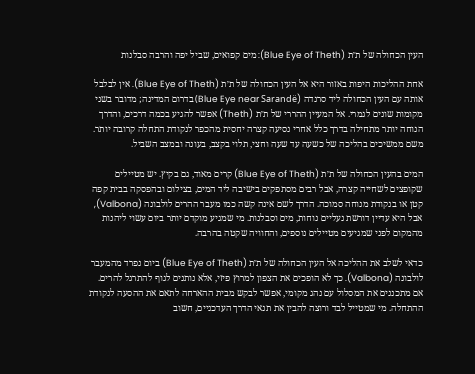העין הכחולה של ת׳ת (Blue Eye of Theth): מים קפואים, שביל יפה והרבה סבלנות

אחת ההליכות היפות באזור היא אל העין הכחולה של ת׳ת (Blue Eye of Theth). אין לבלבל אותה עם העין הכחולה ליד סרנדה (Blue Eye near Sarandë) בדרום המדינה; מדובר בשני מקומות שונים לגמרי. אל המעיין ההררי של ת׳ת (Theth) אפשר להגיע בכמה דרכים, והדרך הנוחה יותר מתחילה בדרך כלל אחרי נסיעה קצרה יחסית מהכפר לנקודת התחלה קרובה יותר. משם ממשיכים בהליכה של כשעה עד שעה וחצי, תלוי בקצב, בעונה ובמצב השביל.

המים בהעין הכחולה של ת׳ת (Blue Eye of Theth) קרים מאוד, גם בקיץ. יש מטיילים שקופצים לשחייה קצרה, אבל רבים מסתפקים בישיבה ליד המים, בצילום ובהפסקה בבית קפה קטן או בנקודת מנוחה סמוכה. הדרך לשם אינה קשה כמו מעבר ההרים לולבונה (Valbona), אבל היא עדיין דורשת נעליים נוחות, מים וסבלנות. מי שמגיע מוקדם יותר ביום עשוי ליהנות מהמקום לפני שמגיעים מטיילים נוספים, והחוויה שקטה בהרבה.

כדאי לשלב את ההליכה אל העין הכחולה של ת׳ת (Blue Eye of Theth) ביום נפרד מהמעבר לולבונה (Valbona). כך לא הופכים את הצפון למרוץ פיזי, אלא נותנים לגוף להתרגל להרים. אם מתכננים את המסלול עם נהג מקומי, אפשר לבקש מבית ההארחה לתאם את ההסעה לנקודת ההתחלה. מי שמטייל לבד ורוצה להבין את תנאי הדרך העדכניים, חשוב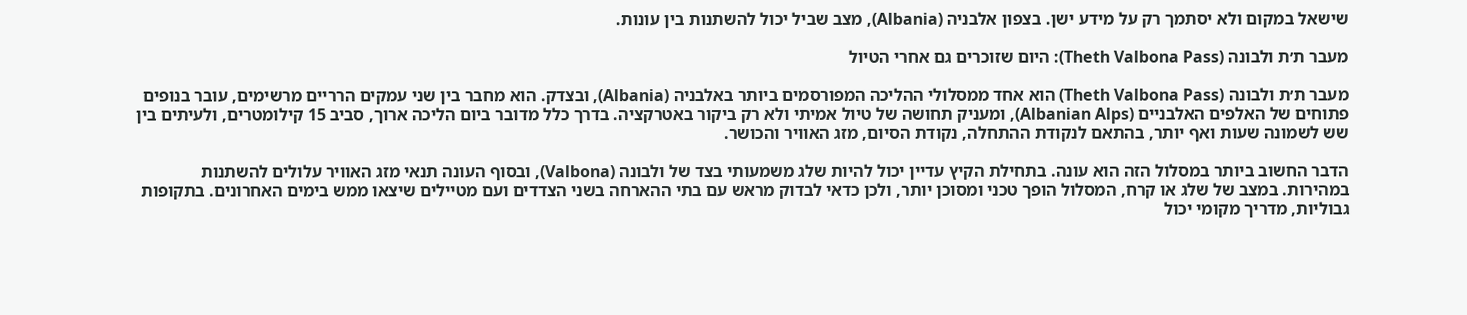שישאל במקום ולא יסתמך רק על מידע ישן. בצפון אלבניה (Albania), מצב שביל יכול להשתנות בין עונות.

מעבר ת׳ת ולבונה (Theth Valbona Pass): היום שזוכרים גם אחרי הטיול

מעבר ת׳ת ולבונה (Theth Valbona Pass) הוא אחד ממסלולי ההליכה המפורסמים ביותר באלבניה (Albania), ובצדק. הוא מחבר בין שני עמקים הרריים מרשימים, עובר בנופים פתוחים של האלפים האלבניים (Albanian Alps), ומעניק תחושה של טיול אמיתי ולא רק ביקור באטרקציה. בדרך כלל מדובר ביום הליכה ארוך, סביב 15 קילומטרים, ולעיתים בין שש לשמונה שעות ואף יותר, בהתאם לנקודת ההתחלה, נקודת הסיום, מזג האוויר והכושר.

הדבר החשוב ביותר במסלול הזה הוא עונה. בתחילת הקיץ עדיין יכול להיות שלג משמעותי בצד של ולבונה (Valbona), ובסוף העונה תנאי מזג האוויר עלולים להשתנות במהירות. במצב של שלג או קרח, המסלול הופך טכני ומסוכן יותר, ולכן כדאי לבדוק מראש עם בתי ההארחה בשני הצדדים ועם מטיילים שיצאו ממש בימים האחרונים. בתקופות גבוליות, מדריך מקומי יכול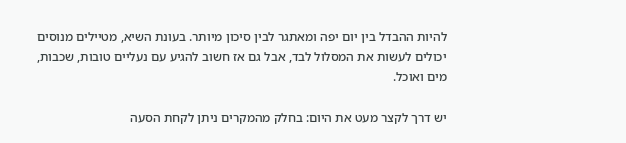להיות ההבדל בין יום יפה ומאתגר לבין סיכון מיותר. בעונת השיא, מטיילים מנוסים יכולים לעשות את המסלול לבד, אבל גם אז חשוב להגיע עם נעליים טובות, שכבות, מים ואוכל.

יש דרך לקצר מעט את היום: בחלק מהמקרים ניתן לקחת הסעה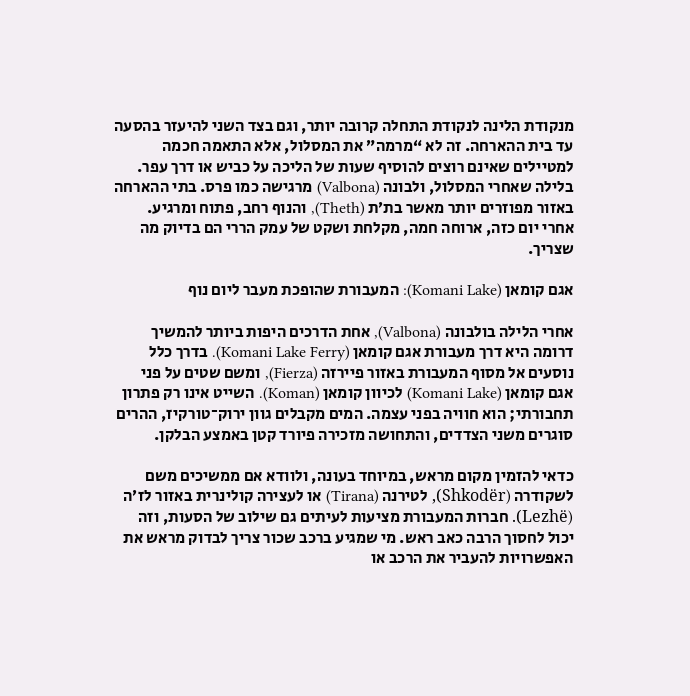מנקודת הלינה לנקודת התחלה קרובה יותר, וגם בצד השני להיעזר בהסעה עד בית ההארחה. זה לא “מרמה” את המסלול, אלא התאמה חכמה למטיילים שאינם רוצים להוסיף שעות של הליכה על כביש או דרך עפר. בלילה שאחרי המסלול, ולבונה (Valbona) מרגישה כמו פרס. בתי ההארחה באזור מפוזרים יותר מאשר בת׳ת (Theth), והנוף רחב, פתוח ומרגיע. אחרי יום כזה, ארוחה חמה, מקלחת ושקט של עמק הררי הם בדיוק מה שצריך.

אגם קומאן (Komani Lake): המעבורת שהופכת מעבר ליום נוף

אחרי הלילה בולבונה (Valbona), אחת הדרכים היפות ביותר להמשיך דרומה היא דרך מעבורת אגם קומאן (Komani Lake Ferry). בדרך כלל נוסעים אל מסוף המעבורת באזור פיירזה (Fierza), ומשם שטים על פני אגם קומאן (Komani Lake) לכיוון קומאן (Koman). השייט אינו רק פתרון תחבורתי; הוא חוויה בפני עצמה. המים מקבלים גוון ירוק־טורקיז, ההרים סוגרים משני הצדדים, והתחושה מזכירה פיורד קטן באמצע הבלקן.

כדאי להזמין מקום מראש, במיוחד בעונה, ולוודא אם ממשיכים משם לשקודרה (Shkodër), לטירנה (Tirana) או לעצירה קולינרית באזור לז׳ה (Lezhë). חברות המעבורת מציעות לעיתים גם שילוב של הסעות, וזה יכול לחסוך הרבה כאב ראש. מי שמגיע ברכב שכור צריך לבדוק מראש את האפשרויות להעביר את הרכב או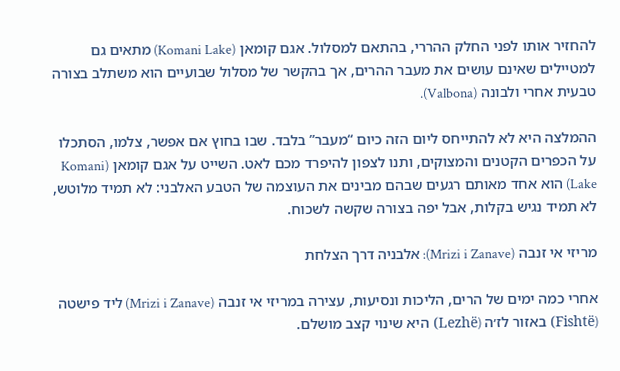להחזיר אותו לפני החלק ההררי, בהתאם למסלול. אגם קומאן (Komani Lake) מתאים גם למטיילים שאינם עושים את מעבר ההרים, אך בהקשר של מסלול שבועיים הוא משתלב בצורה טבעית אחרי ולבונה (Valbona).

ההמלצה היא לא להתייחס ליום הזה כיום “מעבר” בלבד. שבו בחוץ אם אפשר, צלמו, הסתכלו על הכפרים הקטנים והמצוקים, ותנו לצפון להיפרד מכם לאט. השייט על אגם קומאן (Komani Lake) הוא אחד מאותם רגעים שבהם מבינים את העוצמה של הטבע האלבני: לא תמיד מלוטש, לא תמיד נגיש בקלות, אבל יפה בצורה שקשה לשכוח.

מריזי אי זנבה (Mrizi i Zanave): אלבניה דרך הצלחת

אחרי כמה ימים של הרים, הליכות ונסיעות, עצירה במריזי אי זנבה (Mrizi i Zanave) ליד פישטה (Fishtë) באזור לז׳ה (Lezhë) היא שינוי קצב מושלם.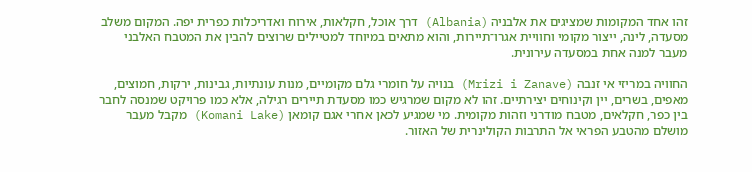זהו אחד המקומות שמציגים את אלבניה (Albania) דרך אוכל, חקלאות, אירוח ואדריכלות כפרית יפה. המקום משלב מסעדה, לינה, ייצור מקומי וחוויית אגרו־תיירות, והוא מתאים במיוחד למטיילים שרוצים להבין את המטבח האלבני מעבר למנה אחת במסעדה עירונית.

החוויה במריזי אי זנבה (Mrizi i Zanave) בנויה על חומרי גלם מקומיים, מנות עונתיות, גבינות, ירקות, חמוצים, מאפים, בשרים, יין וקינוחים יצירתיים. זהו לא מקום שמרגיש כמו מסעדת תיירים רגילה, אלא כמו פרויקט שמנסה לחבר בין כפר, חקלאים, מטבח מודרני וזהות מקומית. מי שמגיע לכאן אחרי אגם קומאן (Komani Lake) מקבל מעבר מושלם מהטבע הפראי אל התרבות הקולינרית של האזור.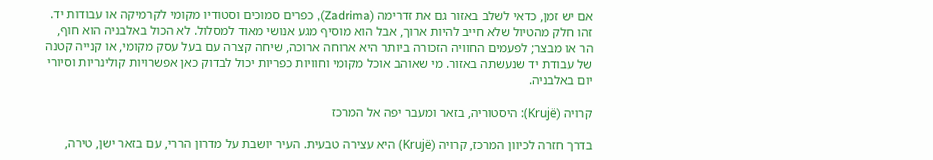אם יש זמן, כדאי לשלב באזור גם את זדרימה (Zadrima), כפרים סמוכים וסטודיו מקומי לקרמיקה או עבודות יד. זהו חלק מהטיול שלא חייב להיות ארוך, אבל הוא מוסיף מגע אנושי מאוד למסלול. לא הכול באלבניה הוא חוף, הר או מבצר; לפעמים החוויה הזכורה ביותר היא ארוחה ארוכה, שיחה קצרה עם בעל עסק מקומי, או קנייה קטנה של עבודת יד שנעשתה באזור. מי שאוהב אוכל מקומי וחוויות כפריות יכול לבדוק כאן אפשרויות קולינריות וסיורי יום באלבניה.

קרויה (Krujë): היסטוריה, בזאר ומעבר יפה אל המרכז

בדרך חזרה לכיוון המרכז, קרויה (Krujë) היא עצירה טבעית. העיר יושבת על מדרון הררי, עם בזאר ישן, טירה,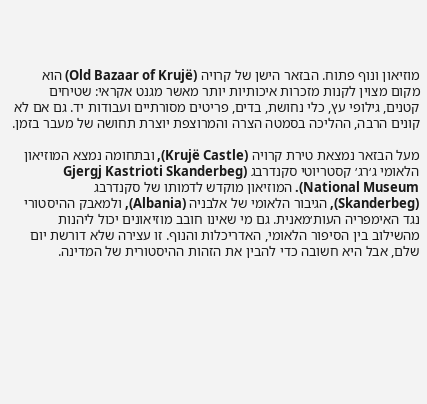מוזיאון ונוף פתוח. הבזאר הישן של קרויה (Old Bazaar of Krujë) הוא מקום מצוין לקנות מזכרות איכותיות יותר מאשר מגנט אקראי: שטיחים קטנים, גילופי עץ, כלי נחושת, בדים, פריטים מסורתיים ועבודות יד. גם אם לא קונים הרבה, ההליכה בסמטה הצרה והמרוצפת יוצרת תחושה של מעבר בזמן.

מעל הבזאר נמצאת טירת קרויה (Krujë Castle), ובתחומה נמצא המוזיאון הלאומי ג׳רג׳ קסטריוטי סקנדרבג (Gjergj Kastrioti Skanderbeg National Museum). המוזיאון מוקדש לדמותו של סקנדרבג (Skanderbeg), הגיבור הלאומי של אלבניה (Albania), ולמאבק ההיסטורי נגד האימפריה העות׳מאנית. גם מי שאינו חובב מוזיאונים יכול ליהנות מהשילוב בין הסיפור הלאומי, האדריכלות והנוף. זו עצירה שלא דורשת יום שלם, אבל היא חשובה כדי להבין את הזהות ההיסטורית של המדינה.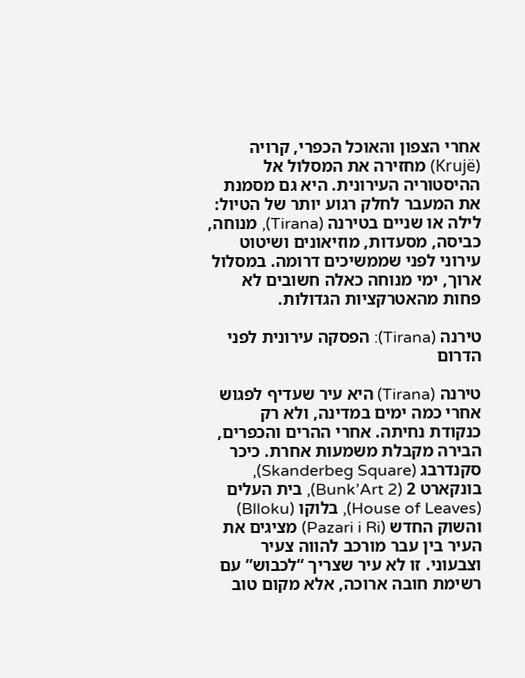אחרי הצפון והאוכל הכפרי, קרויה (Krujë) מחזירה את המסלול אל ההיסטוריה העירונית. היא גם מסמנת את המעבר לחלק רגוע יותר של הטיול: לילה או שניים בטירנה (Tirana), מנוחה, כביסה, מסעדות, מוזיאונים ושיטוט עירוני לפני שממשיכים דרומה. במסלול ארוך, ימי מנוחה כאלה חשובים לא פחות מהאטרקציות הגדולות.

טירנה (Tirana): הפסקה עירונית לפני הדרום

טירנה (Tirana) היא עיר שעדיף לפגוש אחרי כמה ימים במדינה, ולא רק כנקודת נחיתה. אחרי ההרים והכפרים, הבירה מקבלת משמעות אחרת. כיכר סקנדרבג (Skanderbeg Square), בונקארט 2 (Bunk’Art 2), בית העלים (House of Leaves), בלוקו (Blloku) והשוק החדש (Pazari i Ri) מציגים את העיר בין עבר מורכב להווה צעיר וצבעוני. זו לא עיר שצריך “לכבוש” עם רשימת חובה ארוכה, אלא מקום טוב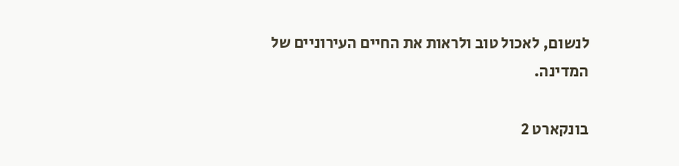לנשום, לאכול טוב ולראות את החיים העירוניים של המדינה.

בונקארט 2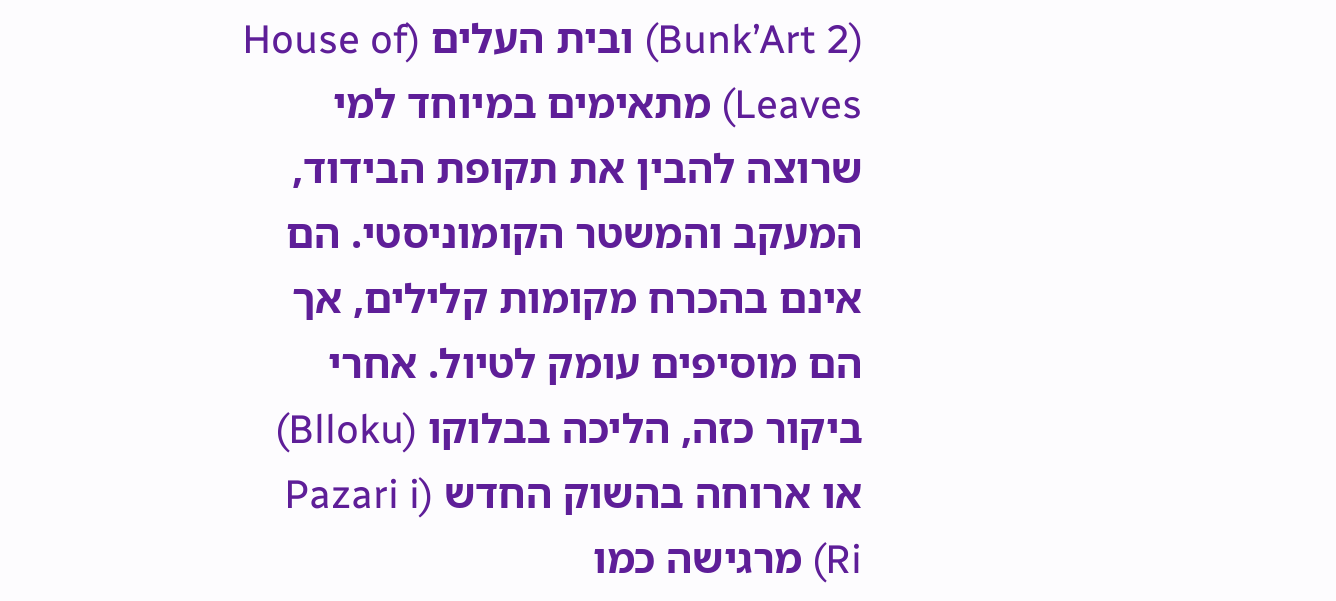(Bunk’Art 2) ובית העלים (House of Leaves) מתאימים במיוחד למי שרוצה להבין את תקופת הבידוד, המעקב והמשטר הקומוניסטי. הם אינם בהכרח מקומות קלילים, אך הם מוסיפים עומק לטיול. אחרי ביקור כזה, הליכה בבלוקו (Blloku) או ארוחה בהשוק החדש (Pazari i Ri) מרגישה כמו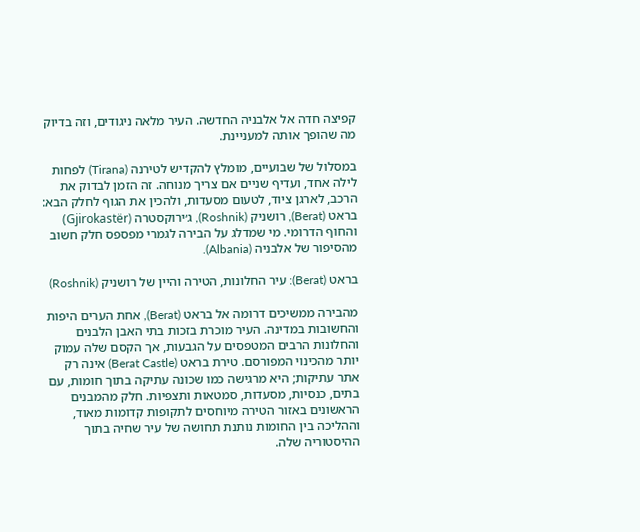קפיצה חדה אל אלבניה החדשה. העיר מלאה ניגודים, וזה בדיוק מה שהופך אותה למעניינת.

במסלול של שבועיים, מומלץ להקדיש לטירנה (Tirana) לפחות לילה אחד, ועדיף שניים אם צריך מנוחה. זה הזמן לבדוק את הרכב, לארגן ציוד, לטעום מסעדות, ולהכין את הגוף לחלק הבא: בראט (Berat), רושניק (Roshnik), ג׳ירוקסטרה (Gjirokastër) והחוף הדרומי. מי שמדלג על הבירה לגמרי מפספס חלק חשוב מהסיפור של אלבניה (Albania).

בראט (Berat): עיר החלונות, הטירה והיין של רושניק (Roshnik)

מהבירה ממשיכים דרומה אל בראט (Berat), אחת הערים היפות והחשובות במדינה. העיר מוכרת בזכות בתי האבן הלבנים והחלונות הרבים המטפסים על הגבעות, אך הקסם שלה עמוק יותר מהכינוי המפורסם. טירת בראט (Berat Castle) אינה רק אתר עתיקות; היא מרגישה כמו שכונה עתיקה בתוך חומות, עם בתים, כנסיות, מסעדות, סמטאות ותצפיות. חלק מהמבנים הראשונים באזור הטירה מיוחסים לתקופות קדומות מאוד, וההליכה בין החומות נותנת תחושה של עיר שחיה בתוך ההיסטוריה שלה.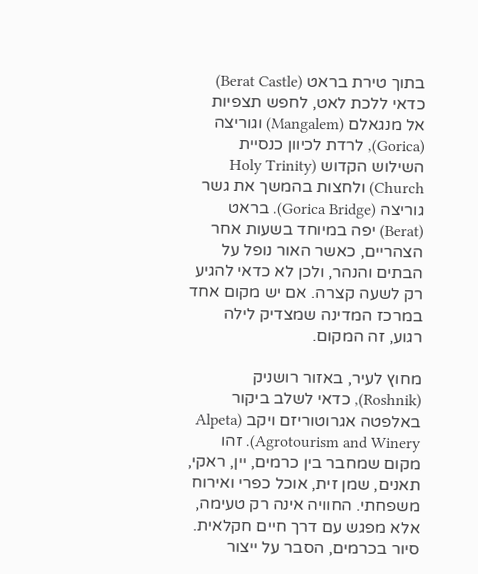בתוך טירת בראט (Berat Castle) כדאי ללכת לאט, לחפש תצפיות אל מנגאלם (Mangalem) וגוריצה (Gorica), לרדת לכיוון כנסיית השילוש הקדוש (Holy Trinity Church) ולחצות בהמשך את גשר גוריצה (Gorica Bridge). בראט (Berat) יפה במיוחד בשעות אחר הצהריים, כאשר האור נופל על הבתים והנהר, ולכן לא כדאי להגיע רק לשעה קצרה. אם יש מקום אחד במרכז המדינה שמצדיק לילה רגוע, זה המקום.

מחוץ לעיר, באזור רושניק (Roshnik), כדאי לשלב ביקור באלפטה אגרוטוריזם ויקב (Alpeta Agrotourism and Winery). זהו מקום שמחבר בין כרמים, יין, ראקי, תאנים, שמן זית, אוכל כפרי ואירוח משפחתי. החוויה אינה רק טעימה, אלא מפגש עם דרך חיים חקלאית. סיור בכרמים, הסבר על ייצור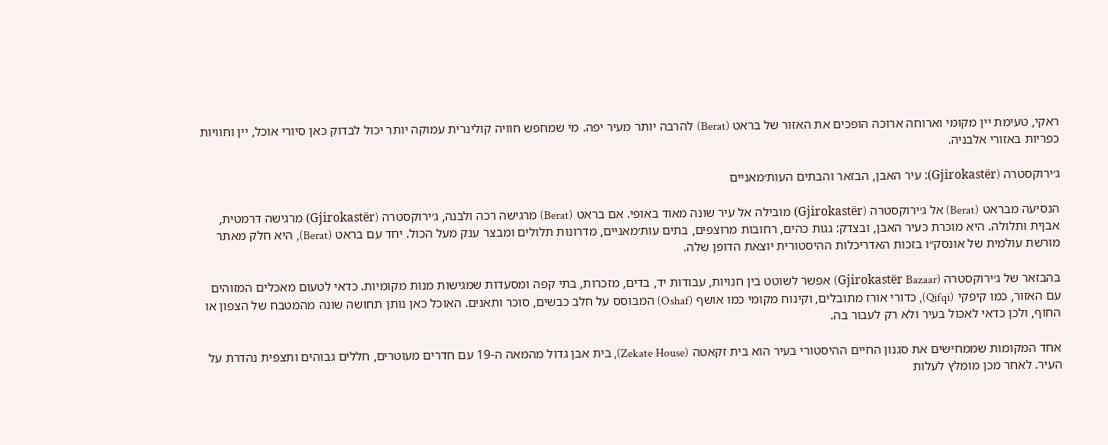ראקי, טעימת יין מקומי וארוחה ארוכה הופכים את האזור של בראט (Berat) להרבה יותר מעיר יפה. מי שמחפש חוויה קולינרית עמוקה יותר יכול לבדוק כאן סיורי אוכל, יין וחוויות כפריות באזורי אלבניה.

ג׳ירוקסטרה (Gjirokastër): עיר האבן, הבזאר והבתים העות׳מאניים

הנסיעה מבראט (Berat) אל ג׳ירוקסטרה (Gjirokastër) מובילה אל עיר שונה מאוד באופי. אם בראט (Berat) מרגישה רכה ולבנה, ג׳ירוקסטרה (Gjirokastër) מרגישה דרמטית, אבןית ותלולה. היא מוכרת כעיר האבן, ובצדק: גגות כהים, רחובות מרוצפים, בתים עות׳מאניים, מדרונות תלולים ומבצר ענק מעל הכול. יחד עם בראט (Berat), היא חלק מאתר מורשת עולמית של אונסק״ו בזכות האדריכלות ההיסטורית יוצאת הדופן שלה.

בהבזאר של ג׳ירוקסטרה (Gjirokastër Bazaar) אפשר לשוטט בין חנויות, עבודות יד, בדים, מזכרות, בתי קפה ומסעדות שמגישות מנות מקומיות. כדאי לטעום מאכלים המזוהים עם האזור, כמו קיפקי (Qifqi), כדורי אורז מתובלים, וקינוח מקומי כמו אושף (Oshaf) המבוסס על חלב כבשים, סוכר ותאנים. האוכל כאן נותן תחושה שונה מהמטבח של הצפון או החוף, ולכן כדאי לאכול בעיר ולא רק לעבור בה.

אחד המקומות שממחישים את סגנון החיים ההיסטורי בעיר הוא בית זקאטה (Zekate House), בית אבן גדול מהמאה ה-19 עם חדרים מעוטרים, חללים גבוהים ותצפית נהדרת על העיר. לאחר מכן מומלץ לעלות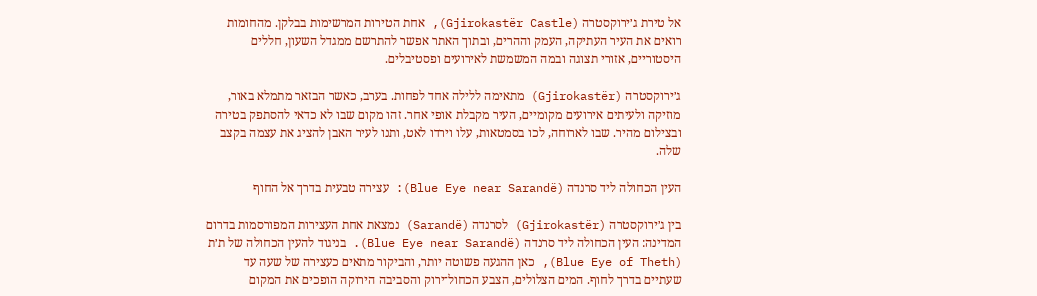אל טירת ג׳ירוקסטרה (Gjirokastër Castle), אחת הטירות המרשימות בבלקן. מהחומות רואים את העיר העתיקה, העמק וההרים, ובתוך האתר אפשר להתרשם ממגדל השעון, חללים היסטוריים, אזורי תצוגה ובמה המשמשת לאירועים ופסטיבלים.

ג׳ירוקסטרה (Gjirokastër) מתאימה ללילה אחד לפחות. בערב, כאשר הבזאר מתמלא באור, מוזיקה ולעיתים אירועים מקומיים, העיר מקבלת אופי אחר. זהו מקום שבו לא כדאי להסתפק בטירה ובצילום מהיר. שבו לארוחה, לכו בסמטאות, עלו וירדו לאט, ותנו לעיר האבן להציג את עצמה בקצב שלה.

העין הכחולה ליד סרנדה (Blue Eye near Sarandë): עצירה טבעית בדרך אל החוף

בין ג׳ירוקסטרה (Gjirokastër) לסרנדה (Sarandë) נמצאת אחת העצירות המפורסמות בדרום המדינה: העין הכחולה ליד סרנדה (Blue Eye near Sarandë). בניגוד להעין הכחולה של ת׳ת (Blue Eye of Theth), כאן ההגעה פשוטה יותר, והביקור מתאים כעצירה של שעה עד שעתיים בדרך לחוף. המים הצלולים, הצבע הכחול־ירוק והסביבה הירוקה הופכים את המקום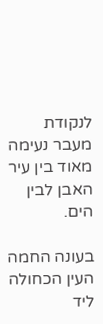לנקודת מעבר נעימה מאוד בין עיר האבן לבין הים.

בעונה החמה העין הכחולה ליד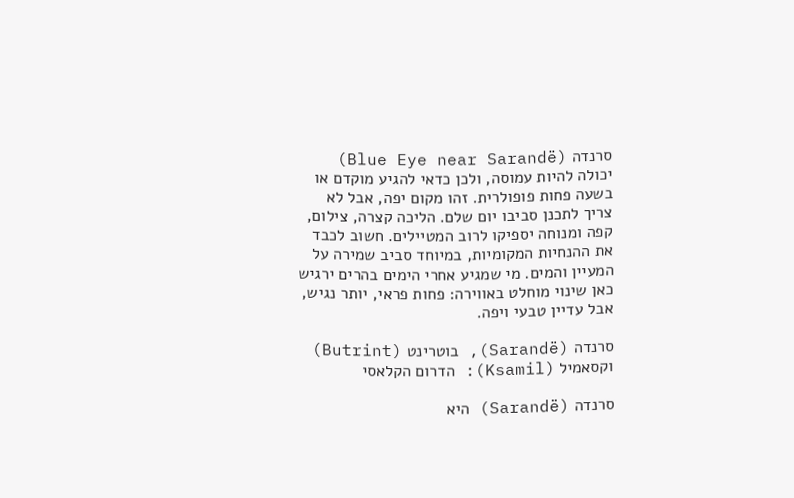סרנדה (Blue Eye near Sarandë) יכולה להיות עמוסה, ולכן כדאי להגיע מוקדם או בשעה פחות פופולרית. זהו מקום יפה, אבל לא צריך לתכנן סביבו יום שלם. הליכה קצרה, צילום, קפה ומנוחה יספיקו לרוב המטיילים. חשוב לכבד את ההנחיות המקומיות, במיוחד סביב שמירה על המעיין והמים. מי שמגיע אחרי הימים בהרים ירגיש כאן שינוי מוחלט באווירה: פחות פראי, יותר נגיש, אבל עדיין טבעי ויפה.

סרנדה (Sarandë), בוטרינט (Butrint) וקסאמיל (Ksamil): הדרום הקלאסי

סרנדה (Sarandë) היא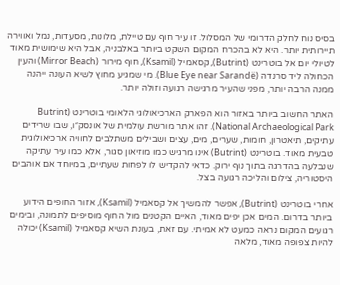בסיס נוח לחלק הדרומי של המסלול. זו עיר חוף עם טיילת, מלונות, מסעדות, נמל ואווירה תיירותית יותר. היא לא בהכרח המקום השקט ביותר באלבניה, אבל היא שימושית מאוד לטיולי יום אל בוטרינט (Butrint), קסאמיל (Ksamil), חוף מירור (Mirror Beach) והעין הכחולה ליד סרנדה (Blue Eye near Sarandë). מי שמגיע מחוץ לשיא העונה ייהנה ממנה הרבה יותר, מפני שהעיר מרגישה רגועה וזולה יותר.

האתר החשוב ביותר באזור הוא הפארק הארכיאולוגי הלאומי בוטרינט (Butrint National Archaeological Park). זהו אתר מורשת עולמית של אונסק״ו, שבו שרידים עתיקים, תיאטרון, חומות, שערים, מים, עצים ושבילים משתלבים לחוויה ארכיאולוגית טבעית מאוד. בוטרינט (Butrint) אינו מרגיש כמו מוזיאון סגור, אלא כמו עיר עתיקה שנבלעה בהדרגה בתוך נוף ירוק. כדאי להקדיש לו לפחות שעתיים, במיוחד אם אוהבים היסטוריה, צילום והליכה רגועה בצל.

אחרי בוטרינט (Butrint), אפשר להמשיך אל קסאמיל (Ksamil), אזור החופים הידוע ביותר בדרום. המים אכן יפים מאוד, האיים הקטנים מול החוף מוסיפים לתמונה, ובימים רגועים המקום נראה כמעט לא אמיתי. עם זאת, בעונת השיא קסאמיל (Ksamil) יכולה להיות צפופה מאוד, מלאה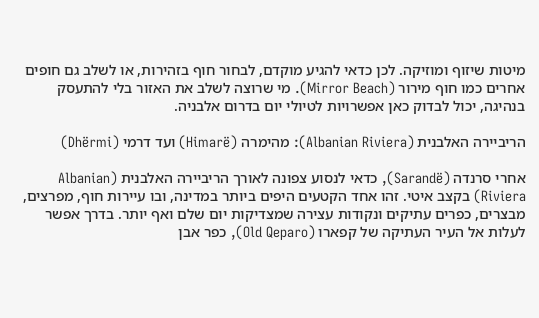מיטות שיזוף ומוזיקה. לכן כדאי להגיע מוקדם, לבחור חוף בזהירות, או לשלב גם חופים אחרים כמו חוף מירור (Mirror Beach). מי שרוצה לשלב את האזור בלי להתעסק בנהיגה, יכול לבדוק כאן אפשרויות לטיולי יום בדרום אלבניה.

הריביירה האלבנית (Albanian Riviera): מהימרה (Himarë) ועד דרמי (Dhërmi)

אחרי סרנדה (Sarandë), כדאי לנסוע צפונה לאורך הריביירה האלבנית (Albanian Riviera) בקצב איטי. זהו אחד הקטעים היפים ביותר במדינה, ובו עיירות חוף, מפרצים, מבצרים, כפרים עתיקים ונקודות עצירה שמצדיקות יום שלם ואף יותר. בדרך אפשר לעלות אל העיר העתיקה של קפארו (Old Qeparo), כפר אבן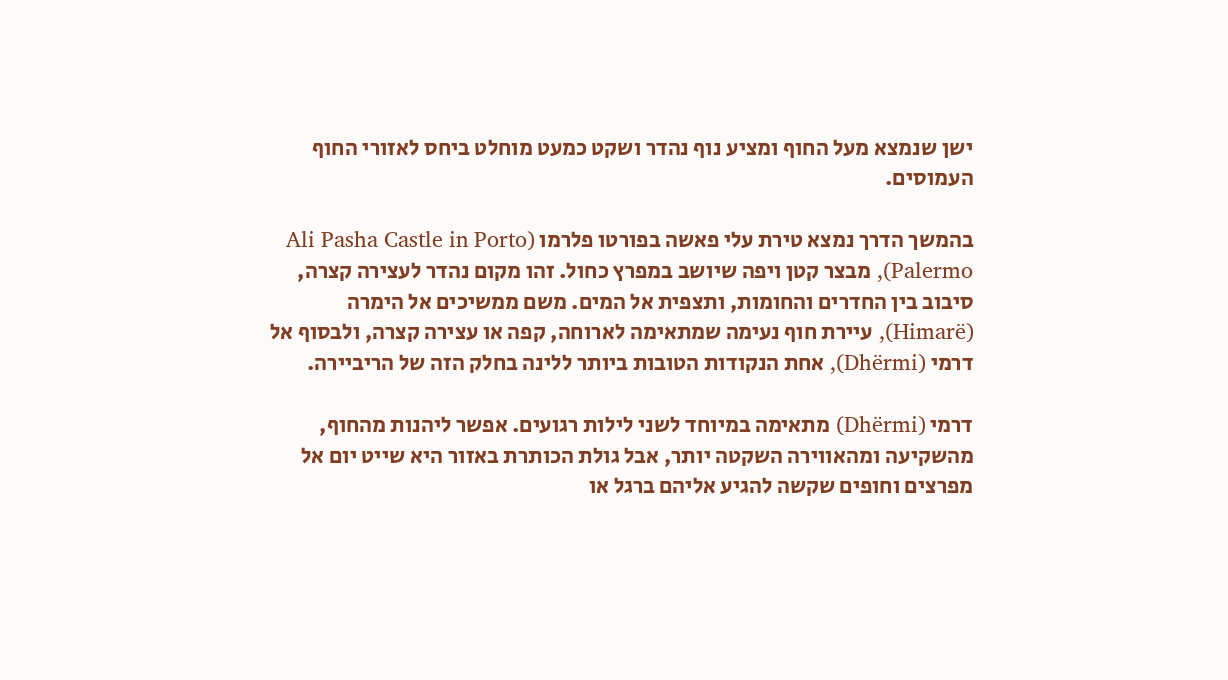ישן שנמצא מעל החוף ומציע נוף נהדר ושקט כמעט מוחלט ביחס לאזורי החוף העמוסים.

בהמשך הדרך נמצא טירת עלי פאשה בפורטו פלרמו (Ali Pasha Castle in Porto Palermo), מבצר קטן ויפה שיושב במפרץ כחול. זהו מקום נהדר לעצירה קצרה, סיבוב בין החדרים והחומות, ותצפית אל המים. משם ממשיכים אל הימרה (Himarë), עיירת חוף נעימה שמתאימה לארוחה, קפה או עצירה קצרה, ולבסוף אל דרמי (Dhërmi), אחת הנקודות הטובות ביותר ללינה בחלק הזה של הריביירה.

דרמי (Dhërmi) מתאימה במיוחד לשני לילות רגועים. אפשר ליהנות מהחוף, מהשקיעה ומהאווירה השקטה יותר, אבל גולת הכותרת באזור היא שייט יום אל מפרצים וחופים שקשה להגיע אליהם ברגל או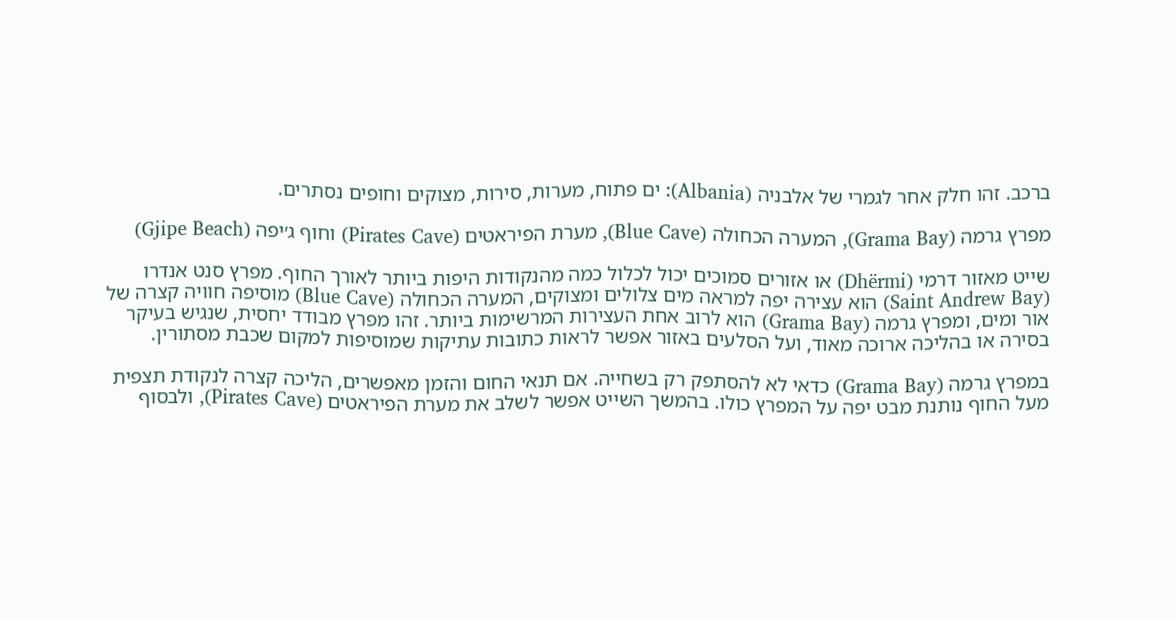ברכב. זהו חלק אחר לגמרי של אלבניה (Albania): ים פתוח, מערות, סירות, מצוקים וחופים נסתרים.

מפרץ גרמה (Grama Bay), המערה הכחולה (Blue Cave), מערת הפיראטים (Pirates Cave) וחוף ג׳יפה (Gjipe Beach)

שייט מאזור דרמי (Dhërmi) או אזורים סמוכים יכול לכלול כמה מהנקודות היפות ביותר לאורך החוף. מפרץ סנט אנדרו (Saint Andrew Bay) הוא עצירה יפה למראה מים צלולים ומצוקים, המערה הכחולה (Blue Cave) מוסיפה חוויה קצרה של אור ומים, ומפרץ גרמה (Grama Bay) הוא לרוב אחת העצירות המרשימות ביותר. זהו מפרץ מבודד יחסית, שנגיש בעיקר בסירה או בהליכה ארוכה מאוד, ועל הסלעים באזור אפשר לראות כתובות עתיקות שמוסיפות למקום שכבת מסתורין.

במפרץ גרמה (Grama Bay) כדאי לא להסתפק רק בשחייה. אם תנאי החום והזמן מאפשרים, הליכה קצרה לנקודת תצפית מעל החוף נותנת מבט יפה על המפרץ כולו. בהמשך השייט אפשר לשלב את מערת הפיראטים (Pirates Cave), ולבסוף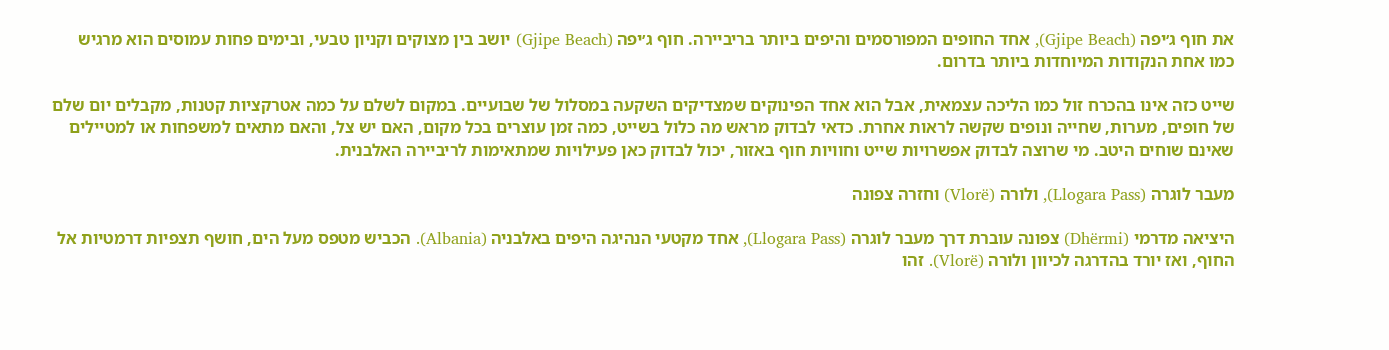את חוף ג׳יפה (Gjipe Beach), אחד החופים המפורסמים והיפים ביותר בריביירה. חוף ג׳יפה (Gjipe Beach) יושב בין מצוקים וקניון טבעי, ובימים פחות עמוסים הוא מרגיש כמו אחת הנקודות המיוחדות ביותר בדרום.

שייט כזה אינו בהכרח זול כמו הליכה עצמאית, אבל הוא אחד הפינוקים שמצדיקים השקעה במסלול של שבועיים. במקום לשלם על כמה אטרקציות קטנות, מקבלים יום שלם של חופים, מערות, שחייה ונופים שקשה לראות אחרת. כדאי לבדוק מראש מה כלול בשייט, כמה זמן עוצרים בכל מקום, האם יש צל, והאם מתאים למשפחות או למטיילים שאינם שוחים היטב. מי שרוצה לבדוק אפשרויות שייט וחוויות חוף באזור, יכול לבדוק כאן פעילויות שמתאימות לריביירה האלבנית.

מעבר לוגרה (Llogara Pass), ולורה (Vlorë) וחזרה צפונה

היציאה מדרמי (Dhërmi) צפונה עוברת דרך מעבר לוגרה (Llogara Pass), אחד מקטעי הנהיגה היפים באלבניה (Albania). הכביש מטפס מעל הים, חושף תצפיות דרמטיות אל החוף, ואז יורד בהדרגה לכיוון ולורה (Vlorë). זהו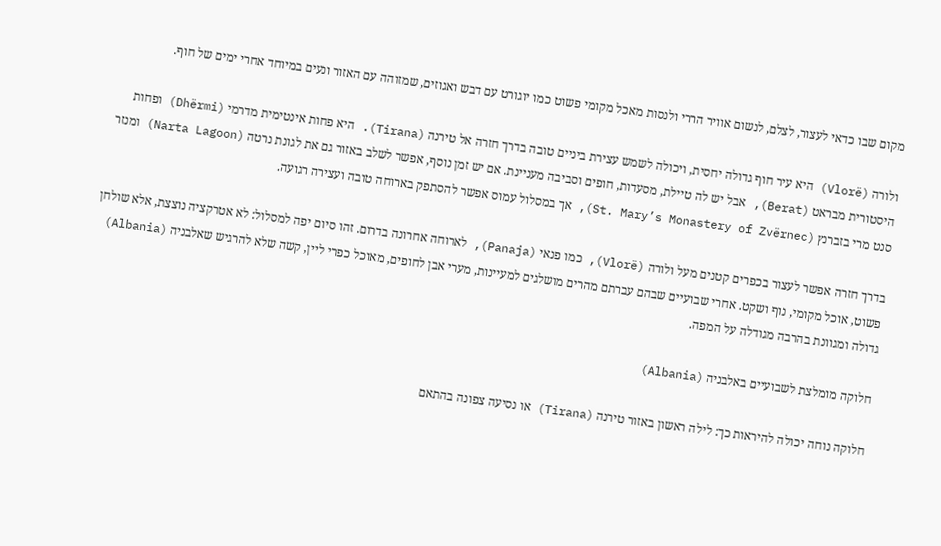מקום שבו כדאי לעצור, לצלם, לנשום אוויר הררי ולנסות מאכל מקומי פשוט כמו יוגורט עם דבש ואגוזים, שמזוהה עם האזור ונעים במיוחד אחרי ימים של חוף.

ולורה (Vlorë) היא עיר חוף גדולה יחסית, ויכולה לשמש עצירת ביניים טובה בדרך חזרה אל טירנה (Tirana). היא פחות אינטימית מדרמי (Dhërmi) ופחות היסטורית מבראט (Berat), אבל יש לה טיילת, מסעדות, חופים וסביבה מעניינת. אם יש זמן נוסף, אפשר לשלב באזור גם את לגונת נרטה (Narta Lagoon) ומנזר סנט מרי בזברנץ (St. Mary’s Monastery of Zvërnec), אך במסלול עמוס אפשר להסתפק בארוחה טובה ועצירה רגועה.

בדרך חזרה אפשר לעצור בכפרים קטנים מעל ולורה (Vlorë), כמו פנאי (Panaja), לארוחה אחרונה בדרום. זהו סיום יפה למסלול: לא אטרקציה נוצצת, אלא שולחן פשוט, אוכל מקומי, נוף ושקט. אחרי שבועיים שבהם עברתם מהרים מושלגים למעיינות, מערי אבן לחופים, מאוכל כפרי ליין, קשה שלא להרגיש שאלבניה (Albania) גדולה ומגוונת בהרבה מגודלה על המפה.

חלוקה מומלצת לשבועיים באלבניה (Albania)

חלוקה נוחה יכולה להיראות כך: לילה ראשון באזור טירנה (Tirana) או נסיעה צפונה בהתאם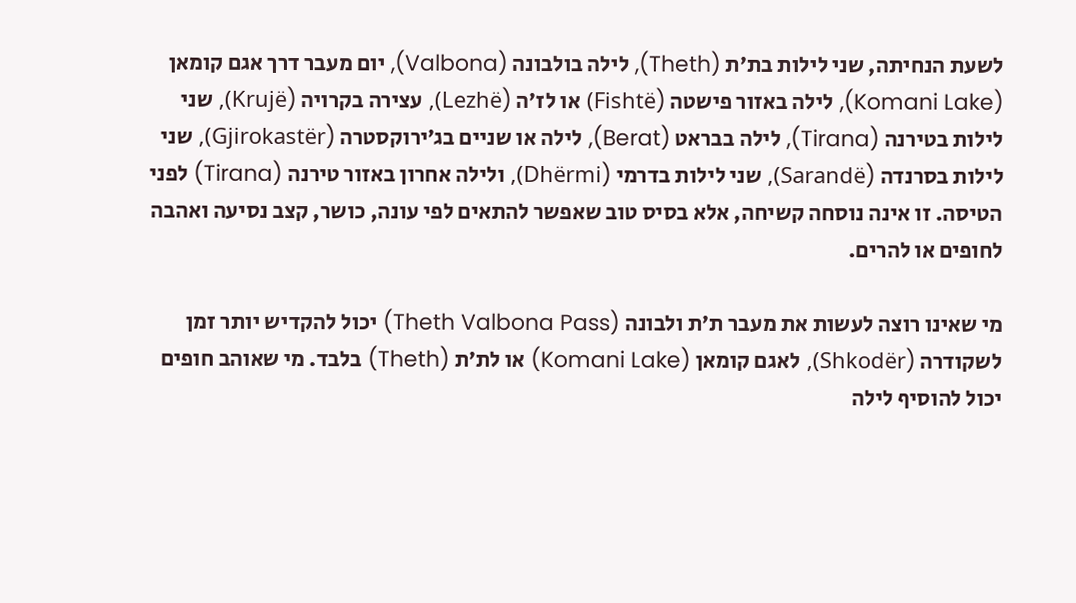לשעת הנחיתה, שני לילות בת׳ת (Theth), לילה בולבונה (Valbona), יום מעבר דרך אגם קומאן (Komani Lake), לילה באזור פישטה (Fishtë) או לז׳ה (Lezhë), עצירה בקרויה (Krujë), שני לילות בטירנה (Tirana), לילה בבראט (Berat), לילה או שניים בג׳ירוקסטרה (Gjirokastër), שני לילות בסרנדה (Sarandë), שני לילות בדרמי (Dhërmi), ולילה אחרון באזור טירנה (Tirana) לפני הטיסה. זו אינה נוסחה קשיחה, אלא בסיס טוב שאפשר להתאים לפי עונה, כושר, קצב נסיעה ואהבה לחופים או להרים.

מי שאינו רוצה לעשות את מעבר ת׳ת ולבונה (Theth Valbona Pass) יכול להקדיש יותר זמן לשקודרה (Shkodër), לאגם קומאן (Komani Lake) או לת׳ת (Theth) בלבד. מי שאוהב חופים יכול להוסיף לילה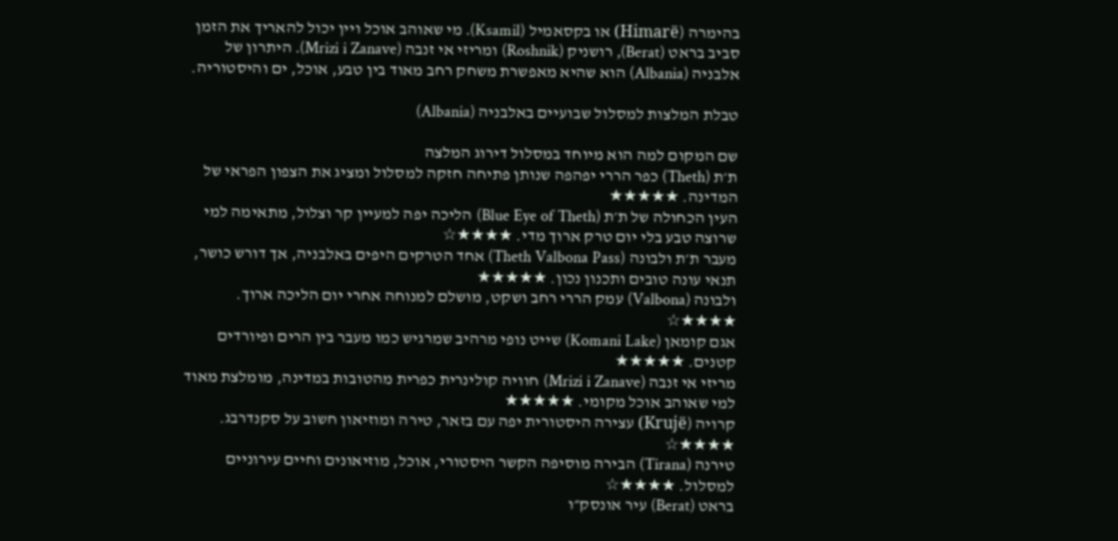בהימרה (Himarë) או בקסאמיל (Ksamil). מי שאוהב אוכל ויין יכול להאריך את הזמן סביב בראט (Berat), רושניק (Roshnik) ומריזי אי זנבה (Mrizi i Zanave). היתרון של אלבניה (Albania) הוא שהיא מאפשרת משחק רחב מאוד בין טבע, אוכל, ים והיסטוריה.

טבלת המלצות למסלול שבועיים באלבניה (Albania)

שם המקום למה הוא מיוחד במסלול דירוג המלצה
ת׳ת (Theth) כפר הררי יפהפה שנותן פתיחה חזקה למסלול ומציג את הצפון הפראי של המדינה. ★★★★★
העין הכחולה של ת׳ת (Blue Eye of Theth) הליכה יפה למעיין קר וצלול, מתאימה למי שרוצה טבע בלי יום טרק ארוך מדי. ★★★★☆
מעבר ת׳ת ולבונה (Theth Valbona Pass) אחד הטרקים היפים באלבניה, אך דורש כושר, תנאי עונה טובים ותכנון נכון. ★★★★★
ולבונה (Valbona) עמק הררי רחב ושקט, מושלם למנוחה אחרי יום הליכה ארוך. ★★★★☆
אגם קומאן (Komani Lake) שייט נופי מרהיב שמרגיש כמו מעבר בין הרים ופיורדים קטנים. ★★★★★
מריזי אי זנבה (Mrizi i Zanave) חוויה קולינרית כפרית מהטובות במדינה, מומלצת מאוד למי שאוהב אוכל מקומי. ★★★★★
קרויה (Krujë) עצירה היסטורית יפה עם בזאר, טירה ומוזיאון חשוב על סקנדרבג. ★★★★☆
טירנה (Tirana) הבירה מוסיפה הקשר היסטורי, אוכל, מוזיאונים וחיים עירוניים למסלול. ★★★★☆
בראט (Berat) עיר אונסק״ו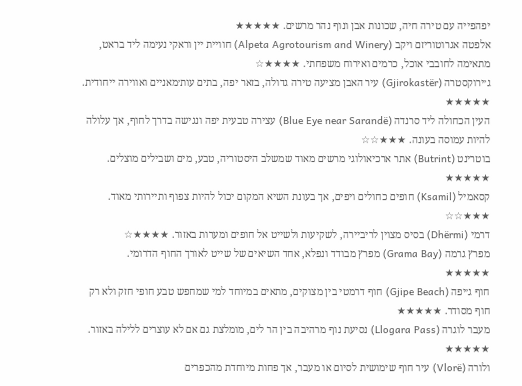יפהפייה עם טירה חיה, שכונות אבן ונוף נהר מרשים. ★★★★★
אלפטה אגרוטוריזם ויקב (Alpeta Agrotourism and Winery) חוויית יין וראקי נעימה ליד בראט, מתאימה לחובבי אוכל, כרמים ואירוח משפחתי. ★★★★☆
ג׳ירוקסטרה (Gjirokastër) עיר האבן מציעה טירה גדולה, בזאר יפה, בתים עות׳מאניים ואווירה ייחודית. ★★★★★
העין הכחולה ליד סרנדה (Blue Eye near Sarandë) עצירה טבעית יפה ונגישה בדרך לחוף, אך עלולה להיות עמוסה בעונה. ★★★☆☆
בוטרינט (Butrint) אתר ארכיאולוגי מרשים מאוד שמשלב היסטוריה, טבע, מים ושבילים מוצלים. ★★★★★
קסאמיל (Ksamil) חופים כחולים ויפים, אך בעונת השיא המקום יכול להיות צפוף ותיירותי מאוד. ★★★☆☆
דרמי (Dhërmi) בסיס מצוין לריביירה, לשקיעות ולשייט אל חופים ומערות באזור. ★★★★☆
מפרץ גרמה (Grama Bay) מפרץ מבודד ונפלא, אחד השיאים של שייט לאורך החוף הדרומי. ★★★★★
חוף ג׳יפה (Gjipe Beach) חוף דרמטי בין מצוקים, מתאים במיוחד למי שמחפש טבע חופי חזק ולא רק חוף מסודר. ★★★★★
מעבר לוגרה (Llogara Pass) נסיעת נוף מרהיבה בין הר לים, מומלצת גם אם לא עוצרים ללילה באזור. ★★★★★
ולורה (Vlorë) עיר חוף שימושית לסיום או מעבר, אך פחות מיוחדת מהכפרים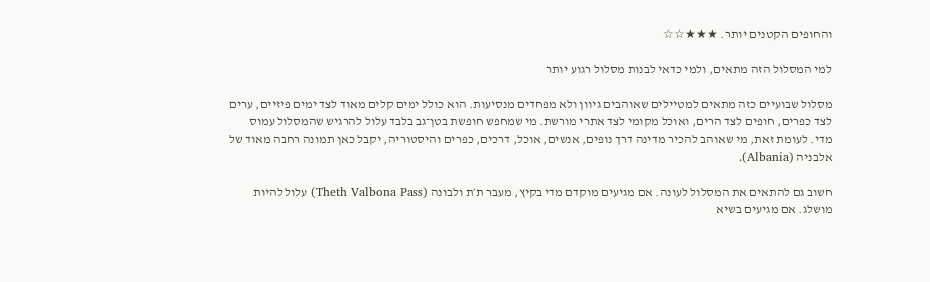והחופים הקטנים יותר. ★★★☆☆

למי המסלול הזה מתאים, ולמי כדאי לבנות מסלול רגוע יותר

מסלול שבועיים כזה מתאים למטיילים שאוהבים גיוון ולא מפחדים מנסיעות. הוא כולל ימים קלים מאוד לצד ימים פיזיים, ערים לצד כפרים, חופים לצד הרים, ואוכל מקומי לצד אתרי מורשת. מי שמחפש חופשת בטן־גב בלבד עלול להרגיש שהמסלול עמוס מדי. לעומת זאת, מי שאוהב להכיר מדינה דרך נופים, אנשים, אוכל, דרכים, כפרים והיסטוריה, יקבל כאן תמונה רחבה מאוד של אלבניה (Albania).

חשוב גם להתאים את המסלול לעונה. אם מגיעים מוקדם מדי בקיץ, מעבר ת׳ת ולבונה (Theth Valbona Pass) עלול להיות מושלג. אם מגיעים בשיא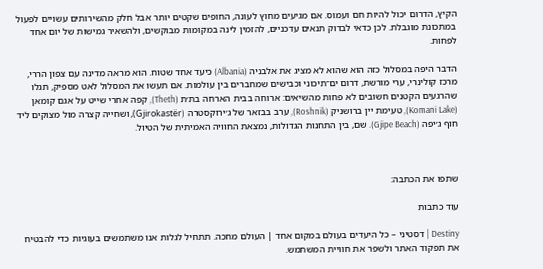הקיץ, הדרום יכול להיות חם ועמוס. אם מגיעים מחוץ לעונה, החופים שקטים יותר אבל חלק מהשירותים עשויים לפעול במתכונת מוגבלת. לכן כדאי לבדוק תנאים עדכניים, להזמין לינה במקומות מבוקשים, ולהשאיר גמישות של יום אחד לפחות.

הדבר היפה במסלול כזה הוא שהוא לא מציג את אלבניה (Albania) כיעד אחד שטוח. הוא מראה מדינה עם צפון הררי, מרכז קולינרי, ערי מורשת, דרום ים־תיכוני וכבישים שמחברים בין עולמות. אם תעשו את המסלול לאט מספיק, תגלו שהרגעים הקטנים חשובים לא פחות מהשיאים: ארוחה בבית הארחה בת׳ת (Theth), קפה אחרי שייט על אגם קומאן (Komani Lake), טעימת יין ברושניק (Roshnik), ערב בבזאר של ג׳ירוקסטרה (Gjirokastër), ושחייה קצרה מול מצוקים ליד חוף ג׳יפה (Gjipe Beach). שם, בין התחנות הגדולות, נמצאת החוויה האמיתית של הטיול.



שתפו את הכתבה:

עוד כתבות

Destiny | דסטיני – כל היעדים בעולם במקום אחד | העולם מחכה. תתחיל לגלות אנו משתמשים בעוגיות כדי להבטיח את תפקוד האתר ולשפר את חוויית המשתמש.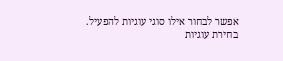אפשר לבחור אילו סוגי עוגיות להפעיל.
בחירת עוגיות